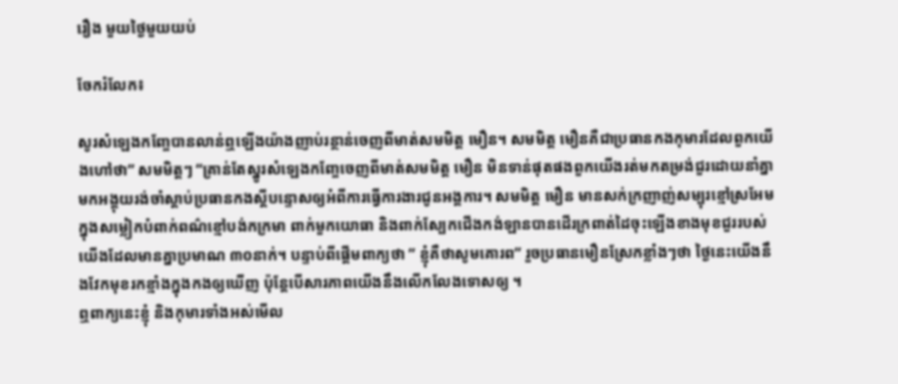រឿង មួយថ្ងៃមួយយប់

ចែករំលែក៖

សូរសំឡេងកញ្ចែបានលាន់ឮឡើងយ៉ាងញាប់រន្ថាន់ចេញពីមាត់សមមិត្ត មឿន។ សមមិត្ត មឿនគឺជាប្រធានកងកុមារដែលពួកយើងហៅថា” សមមិត្តៗ “គ្រាន់តែស្នូរសំឡេងកញ្ចែចេញពីមាត់សមមិត្ត មឿន មិនទាន់ផុតផងពួកយើងរត់មកតម្រង់ជួរដោយនាំគ្នាមកអង្គុយរង់ចាំស្ដាប់ប្រធានកងស្ដីបន្ទោសឲ្យអំពីការធ្វើការងារជូនអង្គការ។ សមមិត្ត មឿន មានសក់ក្រញាញ់សម្បុរខ្មៅស្រអែមក្នុងសម្លៀកបំពាក់ពណ៌ខ្មៅបង់កក្រមា ពាក់មួកយោធា និងពាក់ស្បែកជើងកង់ឡានបានដើរក្រពាត់ដៃចុះឡើងខាងមុខជួររបស់យើងដែលមានគ្នាប្រមាណ ៣០នាក់។ បន្ទាប់ពីផ្ដើមពាក្យថា ” ខ្ញុំគឺថាសូមគោរព” រួចប្រធានមឿនស្រែកខ្លាំងៗថា ថ្ងៃនេះយើងនឹងវែកមុខរកខ្មាំងក្នុងកងឲ្យឃើញ ប៉ុន្តែបើសារភាពយើងនឹងលើកលែងទោសឲ្យ ។
ឮពាក្យនេះខ្ញុំ និងកុមារទាំងអស់មើល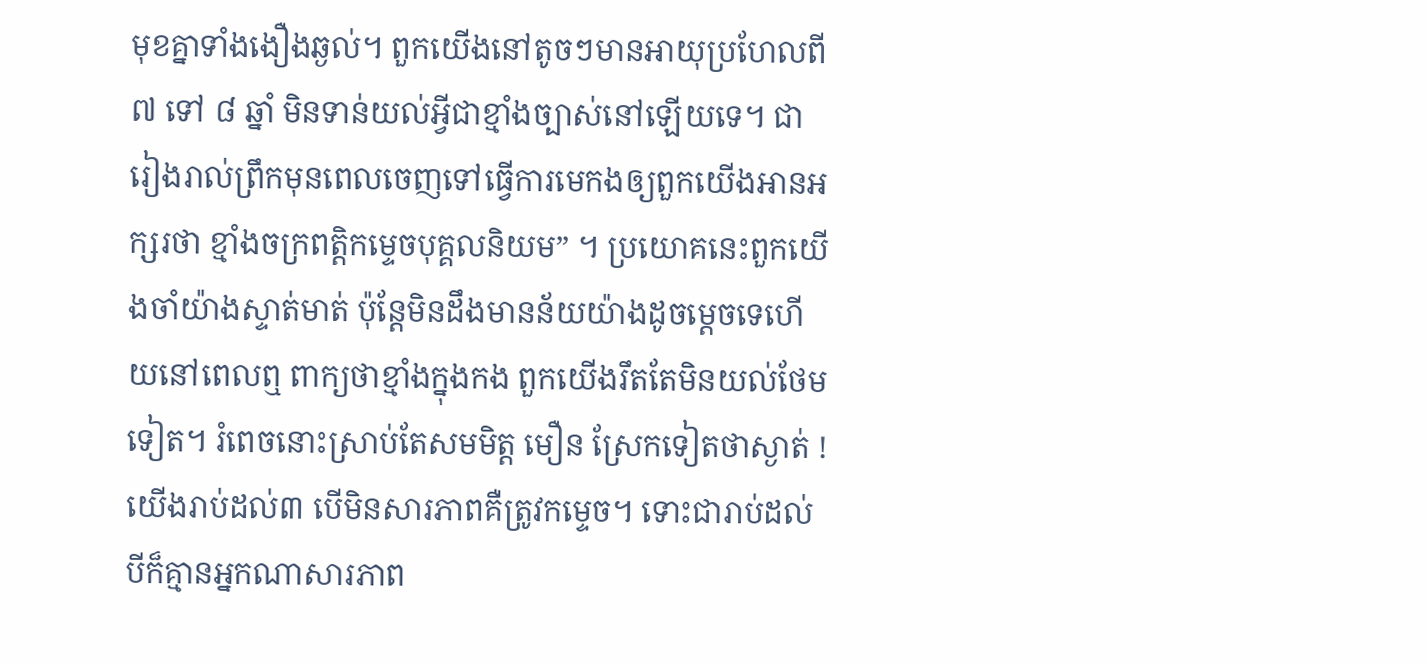មុខគ្នាទាំងងឿងឆ្ងល់។ ពួកយើងនៅតូចៗមានអាយុប្រហែលពី ៧ ទៅ ៨ ឆ្នាំ មិនទាន់យល់អ្វីជាខ្មាំងច្បាស់នៅឡើយទេ។ ជារៀងរាល់ព្រឹកមុនពេលចេញទៅធ្វើការមេកងឲ្យពួកយើងអានអក្សរថា ខ្មាំងចក្រពត្តិកម្ទេចបុគ្គលនិយម” ។ ប្រយោគនេះពួកយើងចាំយ៉ាងស្ទាត់មាត់ ប៉ុន្តែមិនដឹងមានន័យយ៉ាងដូចម្ដេចទេហើយនៅពេលឮ ពាក្យថាខ្មាំងក្នុងកង ពួកយើងរឹតតែមិនយល់ថែមទៀត។ រំពេចនោះស្រាប់តែសមមិត្ត មឿន ស្រែកទៀតថាស្ងាត់ ! យើងរាប់ដល់៣ បើមិនសារភាពគឺត្រូវកម្ទេច។ ទោះជារាប់ដល់បីក៏គ្មានអ្នកណាសារភាព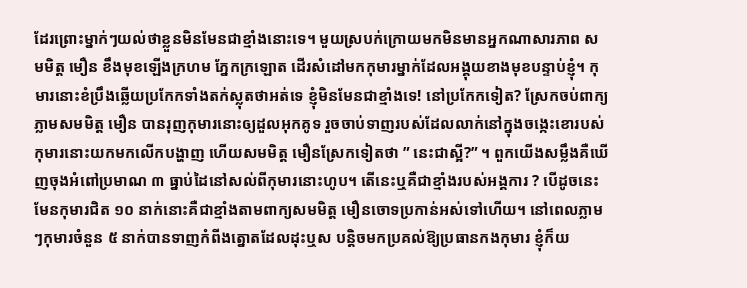ដែរព្រោះម្នាក់ៗយល់ថាខ្លួនមិនមែនជាខ្មាំងនោះទេ។ មួយស្របក់ក្រោយមកមិនមានអ្នកណាសារភាព សមមិត្ត មឿន ខឹងមុខឡើងក្រហម ភ្នែកក្រឡោត ដើរសំដៅមកកុមារម្នាក់ដែលអង្គុយខាងមុខបន្ទាប់ខ្ញុំ។ កុមារនោះខំប្រឹងឆ្លើយប្រកែកទាំងតក់ស្លុតថាអត់ទេ ខ្ញុំមិនមែនជាខ្មាំងទេ! នៅប្រកែកទៀត? ស្រែកចប់ពាក្យភ្លាមសមមិត្ត មឿន បានរុញកុមារនោះឲ្យដួលអុកគូទ រួចចាប់ទាញរបស់ដែលលាក់នៅក្នុងចង្កេះខោរបស់កុមារនោះយកមកលើកបង្ហាញ ហើយសមមិត្ត មឿនស្រែកទៀតថា ” នេះជាស្អី?” ។ ពួកយើងសម្លឹងគឺឃើញចុងអំពៅប្រមាណ ៣ ធ្នាប់ដៃនៅសល់ពីកុមារនោះហូប។ តើនេះឬគឺជាខ្មាំងរបស់អង្គការ ? បើដូចនេះមែនកុមារជិត ១០ នាក់នោះគឺជាខ្មាំងតាមពាក្យសមមិត្ត មឿនចោទប្រកាន់អស់ទៅហើយ។ នៅពេលភ្លាមៗកុមារចំនួន ៥ នាក់បានទាញកំពីងត្នោតដែលដុះឬស បន្តិចមកប្រគល់ឱ្យប្រធានកងកុមារ ខ្ញុំក៏យ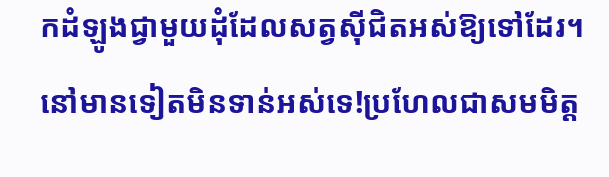កដំឡូងជ្វាមួយដុំដែលសត្វស៊ីជិតអស់ឱ្យទៅដែរ។ នៅមានទៀតមិនទាន់អស់ទេ!ប្រហែលជាសមមិត្ត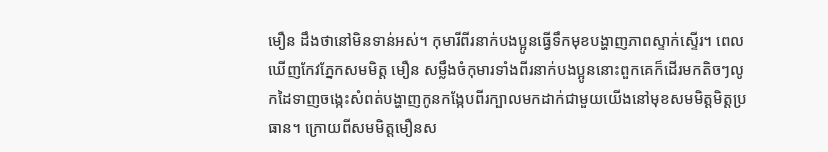មឿន ដឹងថានៅមិនទាន់អស់។ កុមារីពីរនាក់បងប្អូនធ្វើទឹកមុខបង្ហាញភាពស្ទាក់ស្ទើរ។ ពេលឃើញកែវភ្នែកសមមិត្ត មឿន សម្លឹងចំកុមារទាំងពីរនាក់បងប្អូននោះពួកគេក៏ដើរមកតិចៗលូកដៃទាញចង្កេះសំពត់បង្ហាញកូនកង្កែបពីរក្បាលមកដាក់ជាមួយយើងនៅមុខសមមិត្តមិត្តប្រធាន។ ក្រោយពីសមមិត្តមឿនស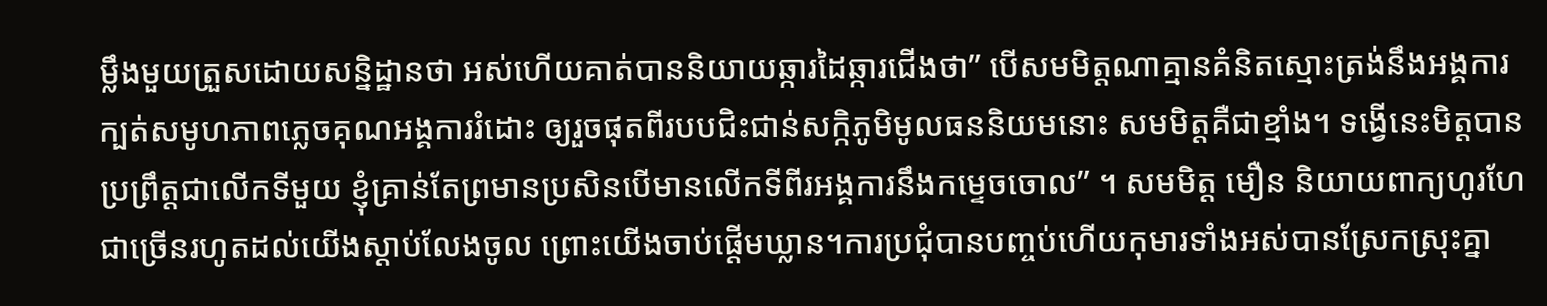ម្លឹងមួយត្រួសដោយសន្និដ្ឋានថា អស់ហើយគាត់បាននិយាយឆ្ការដៃឆ្ការជើងថា” បើសមមិត្តណាគ្មានគំនិតស្មោះត្រង់នឹងអង្គការ ក្បត់សមូហភាពភ្លេចគុណអង្គការរំដោះ ឲ្យរួចផុតពីរបបជិះជាន់សក្កិភូមិមូលធននិយមនោះ សមមិត្តគឺជាខ្មាំង។ ទង្វើនេះមិត្តបានប្រព្រឹត្តជាលើកទីមួយ ខ្ញុំគ្រាន់តែព្រមានប្រសិនបើមានលើកទីពីរអង្គការនឹងកម្ទេចចោល” ។ សមមិត្ត មឿន និយាយពាក្យហូរហែជាច្រើនរហូតដល់យើងស្ដាប់លែងចូល ព្រោះយើងចាប់ផ្ដើមឃ្លាន។ការប្រជុំបានបញ្ចប់ហើយកុមារទាំងអស់បានស្រែកស្រុះគ្នា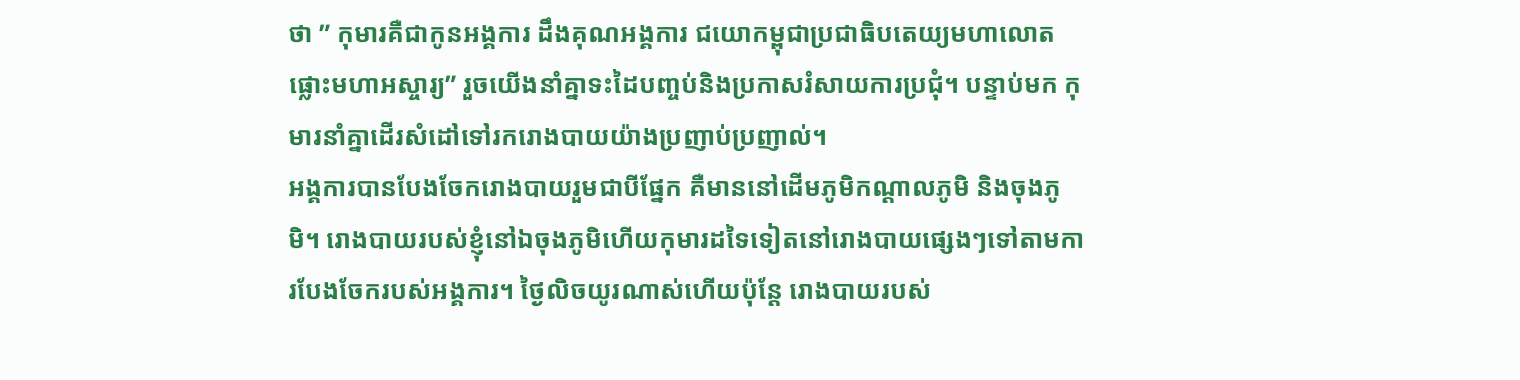ថា ” កុមារគឺជាកូនអង្គការ ដឹងគុណអង្គការ ជយោកម្ពុជាប្រជាធិបតេយ្យមហាលោតផ្លោះមហាអស្ចារ្យ” រួចយើងនាំគ្នាទះដៃបញ្ចប់និងប្រកាសរំសាយការប្រជុំ។ បន្ទាប់មក កុមារនាំគ្នាដើរសំដៅទៅរករោងបាយយ៉ាងប្រញាប់ប្រញាល់។
អង្គការបានបែងចែករោងបាយរួមជាបីផ្នែក គឺមាននៅដើមភូមិកណ្ដាលភូមិ និងចុងភូមិ។ រោងបាយរបស់ខ្ញុំនៅឯចុងភូមិហើយកុមារដទៃទៀតនៅរោងបាយផ្សេងៗទៅតាមការបែងចែករបស់អង្គការ។ ថ្ងៃលិចយូរណាស់ហើយប៉ុន្តែ រោងបាយរបស់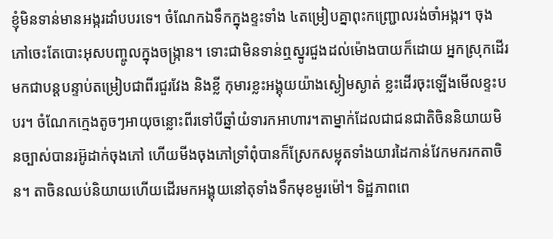ខ្ញុំមិនទាន់មានអង្ករដាំបបរទេ។ ចំណែកឯទឹកក្នុងខ្ទះទាំង ៤តម្រៀបគ្នាពុះកញ្ជ្រោលរង់ចាំអង្ករ។ ចុងភៅចេះតែបោះអុសបញ្ចូលក្នុងចង្ក្រាន។ ទោះជាមិនទាន់ឮស្នូរជួងដល់ម៉ោងបាយក៏ដោយ អ្នកស្រុកដើរមកជាបន្តបន្ទាប់តម្រៀបជាពីរជួរវែង និងខ្លី កុមារខ្លះអង្គុយយ៉ាងស្ងៀមស្ងាត់ ខ្លះដើរចុះឡើងមើលខ្ទះបបរ។ ចំណែកក្មេងតូចៗអាយុចន្លោះពីរទៅបីឆ្នាំយំទារកអាហារ។តាម្នាក់ដែលជាជនជាតិចិននិយាយមិនច្បាស់បានរអ៊ូដាក់ចុងភៅ ហើយមីងចុងភៅទ្រាំពុំបានក៏ស្រែកសម្លុតទាំងយារដៃកាន់វែកមករកតាចិន។ តាចិនឈប់និយាយហើយដើរមកអង្គុយនៅតុទាំងទឹកមុខមួរម៉ៅ។ ទិដ្ឋភាពពេ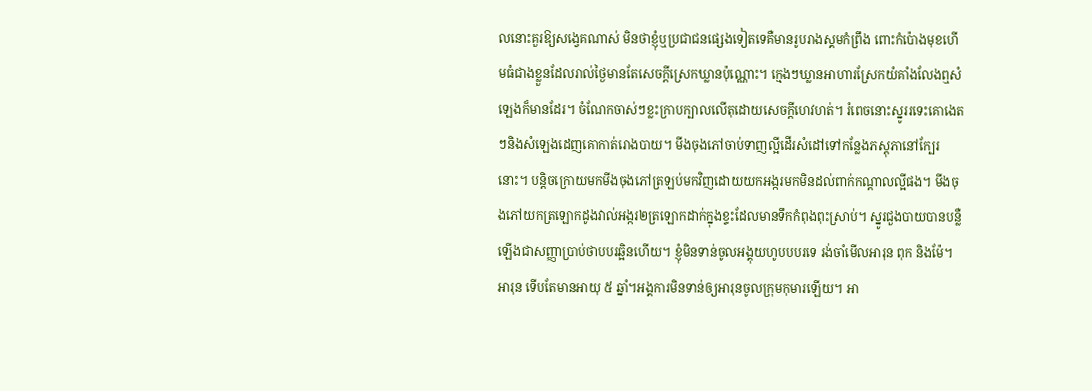លនោះគួរឱ្យសង្វេគណាស់ មិនថាខ្ញុំឬប្រជាជនផ្សេងទៀតទេគឺមានរូបរាងស្គមកំព្រឹង ពោះកំប៉ោងមុខហើមធំជាងខ្លួនដែលរាល់ថ្ងៃមានតែសេចក្តីស្រេកឃ្លានប៉ុណ្ណោះ។ ក្មេងៗឃ្លានអាហារស្រែកយំគាំងលែងឮសំឡេងក៏មានដែរ។ ចំណែកចាស់ៗខ្លះក្រាបក្បាលលើតុដោយសេចក្តីហេវហត់។ រំពេចនោះស្នូររទេះគោងេតៗនិងសំឡេងដេញគោកាត់រោងបាយ។ មីងចុងភៅចាប់ទាញល្អីដើរសំដៅទៅកន្លែងភស្តុភានៅក្បែរនោះ។ បន្តិចក្រោយមកមីងចុងភៅត្រឡប់មកវិញដោយយកអង្ករមកមិនដល់ពាក់កណ្ដាលល្អីផង។ មីងចុងភៅយកត្រឡោកដូងវាល់អង្ករ២ត្រឡោកដាក់ក្នុងខ្ទះដែលមានទឹកកំពុងពុះស្រាប់។ ស្នូរជួងបាយបានបន្លឺឡើងជាសញ្ញាប្រាប់ថាបបរឆ្អិនហើយ។ ខ្ញុំមិនទាន់ចូលអង្គុយហូបបបរទេ រង់ចាំមើលអារុន ពុក និងម៉ែ។អារុន ទើបតែមានអាយុ ៥ ឆ្នាំ។អង្គការមិនទាន់ឲ្យអារុនចូលក្រុមកុមារឡើយ។ អា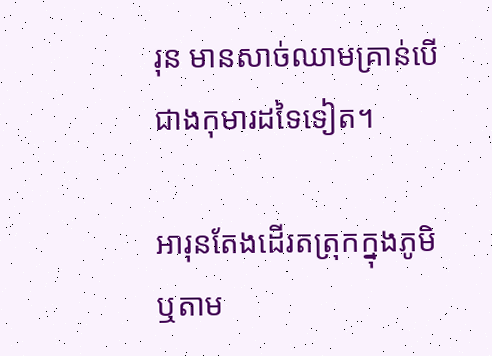រុន មានសាច់ឈាមគ្រាន់បើជាងកុមារដទៃទៀត។

អារុនតែងដើរតត្រុកក្នុងភូមិឬតាម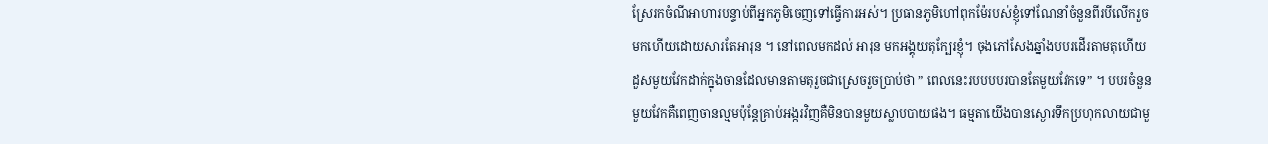ស្រែរកចំណីអាហារបន្ទាប់ពីអ្នកភូមិចេញទៅធ្វើការអស់។ ប្រធានភូមិហៅពុកម៉ែរបស់ខ្ញុំទៅណែនាំចំនួនពីរបីលើករួចមកហើយដោយសារតែអារុន ។ នៅពេលមកដល់ អារុន មកអង្គុយតុក្បែរខ្ញុំ។ ចុងភៅសែងឆ្នាំងបបរដើរតាមតុហើយដួសមួយវែកដាក់ក្នុងចានដែលមានតាមតុរួចជាស្រេចរួចប្រាប់ថា ” ពេលនេះរបបបបរបានតែមួយវែកទេ” ។ បបរចំនួនមួយវែកគឺពេញចានល្មមប៉ុន្តែគ្រាប់អង្ករវិញគឺមិនបានមួយស្លាបបាយផង។ ធម្មតាយើងបានស្ងោរទឹកប្រហុកលាយជាមួ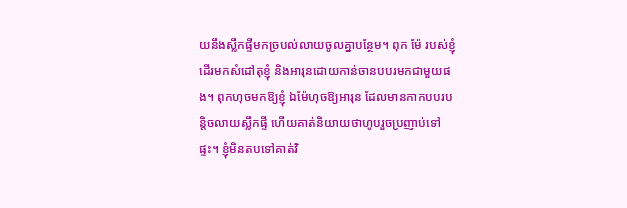យនឹងស្លឹកផ្ទីមកច្របល់លាយចូលគ្នាបន្ថែម។ ពុក ម៉ែ របស់ខ្ញុំដើរមកសំដៅតុខ្ញុំ និងអារុនដោយកាន់ចានបបរមកជាមួយផង។ ពុកហុចមកឱ្យខ្ញុំ ឯម៉ែហុចឱ្យអារុន ដែលមានកាកបបរបន្តិចលាយស្លឹកផ្ទី ហើយគាត់និយាយថាហូបរួចប្រញាប់ទៅផ្ទះ។ ខ្ញុំមិនតបទៅគាត់វិ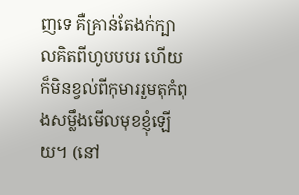ញទេ គឺគ្រាន់តែងក់ក្បាលគិតពីហូបបបរ ហើយក៏មិនខ្វល់ពីកុមាររួមតុកំពុងសម្លឹងមើលមុខខ្ញុំឡើយ។ (នៅ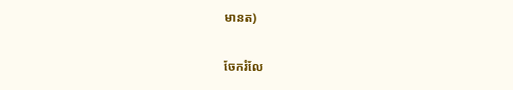មានត)

ចែករំលែ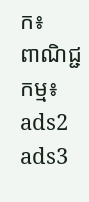ក៖
ពាណិជ្ជកម្ម៖
ads2 ads3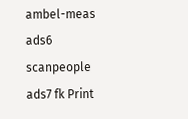ambel-meas ads6 scanpeople ads7 fk Print